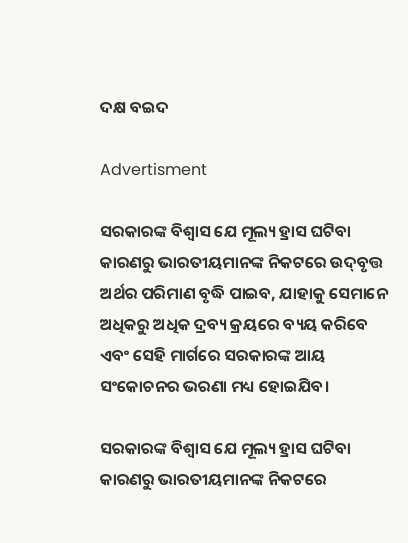ଦକ୍ଷ ବଇଦ

Advertisment

ସରକାରଙ୍କ ବିଶ୍ବାସ ଯେ ମୂଲ୍ୟ ହ୍ରାସ ଘଟିବା କାରଣରୁ ଭାରତୀୟମାନଙ୍କ ନିକଟରେ ଉଦ୍‌ବୃତ୍ତ ଅର୍ଥର ପରିମାଣ ବୃଦ୍ଧି ପା‌ଇବ, ଯାହାକୁ ସେମାନେ ଅଧିକରୁ ଅଧିକ ଦ୍ରବ୍ୟ କ୍ରୟରେ ବ୍ୟୟ କରିବେ ଏବଂ ସେହି ମାର୍ଗରେ ସରକାରଙ୍କ ଆୟ ସଂକୋଚନର ଭରଣା ମଧ୍ୟ ହୋଇଯିବ।

ସରକାରଙ୍କ ବିଶ୍ବାସ ଯେ ମୂଲ୍ୟ ହ୍ରାସ ଘଟିବା କାରଣରୁ ଭାରତୀୟମାନଙ୍କ ନିକଟରେ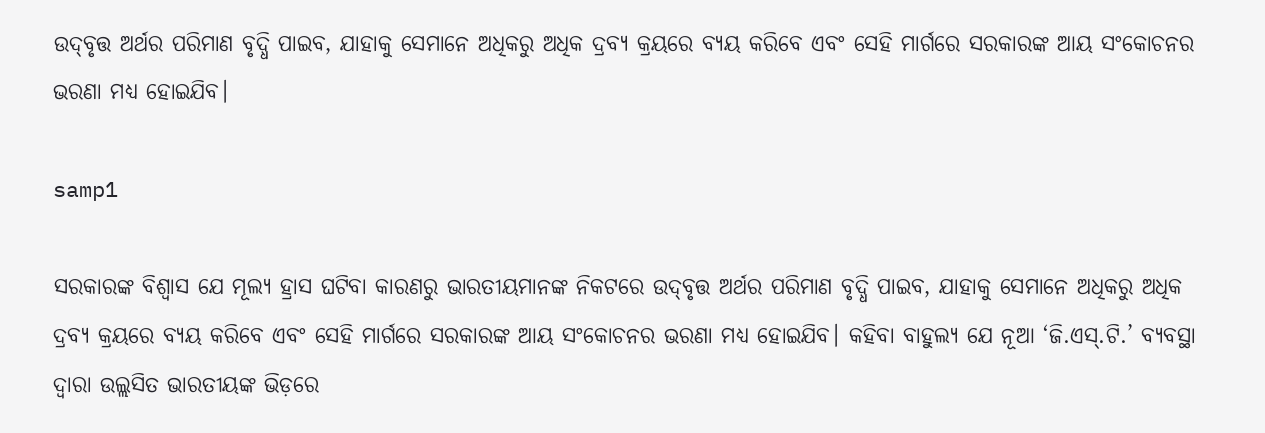ଉଦ୍‌ବୃତ୍ତ ଅର୍ଥର ପରିମାଣ ବୃଦ୍ଧି ପା‌ଇବ, ଯାହାକୁ ସେମାନେ ଅଧିକରୁ ଅଧିକ ଦ୍ରବ୍ୟ କ୍ରୟରେ ବ୍ୟୟ କରିବେ ଏବଂ ସେହି ମାର୍ଗରେ ସରକାରଙ୍କ ଆୟ ସଂକୋଚନର ଭରଣା ମଧ୍ୟ ହୋଇଯିବ।

samp1

ସରକାରଙ୍କ ବିଶ୍ବାସ ଯେ ମୂଲ୍ୟ ହ୍ରାସ ଘଟିବା କାରଣରୁ ଭାରତୀୟମାନଙ୍କ ନିକଟରେ ଉଦ୍‌ବୃତ୍ତ ଅର୍ଥର ପରିମାଣ ବୃଦ୍ଧି ପା‌ଇବ, ଯାହାକୁ ସେମାନେ ଅଧିକରୁ ଅଧିକ ଦ୍ରବ୍ୟ କ୍ରୟରେ ବ୍ୟୟ କରିବେ ଏବଂ ସେହି ମାର୍ଗରେ ସରକାରଙ୍କ ଆୟ ସଂକୋଚନର ଭରଣା ମଧ୍ୟ ହୋଇଯିବ। କହିବା ବାହୁଲ୍ୟ ଯେ ନୂଆ ‘ଜି.ଏସ୍‌.ଟି.’ ବ୍ୟବସ୍ଥା ଦ୍ବାରା ଉଲ୍ଲସିତ ଭାରତୀୟଙ୍କ ଭିଡ଼ରେ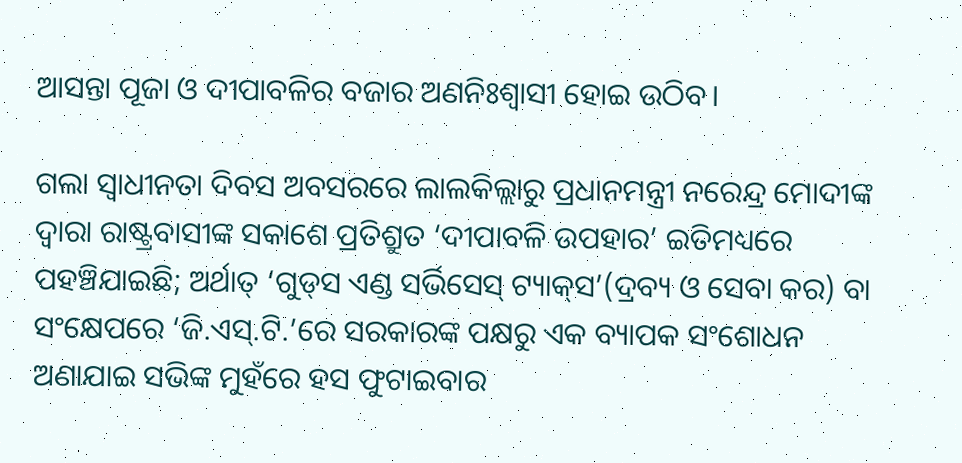ଆସନ୍ତା ପୂଜା ଓ ଦୀପାବଳିର ବଜାର ଅଣନିଃଶ୍ବାସୀ ହୋଇ ଉଠିବ।

ଗଲା ସ୍ବାଧୀନତା ଦିବସ ଅବସରରେ ଲାଲକିଲ୍ଲାରୁ ପ୍ରଧାନମନ୍ତ୍ରୀ ନରେନ୍ଦ୍ର ମୋଦୀଙ୍କ ଦ୍ବାରା ରାଷ୍ଟ୍ରବାସୀଙ୍କ ସକାଶେ ପ୍ରତିଶ୍ରୁତ ‘ଦୀପାବଳି ଉପହାର’ ଇତିମଧ୍ୟରେ ପହଞ୍ଚିଯାଇଛି; ଅର୍ଥାତ୍‌ ‘ଗୁଡ୍‌ସ ଏଣ୍ଡ ସର୍ଭିସେସ୍‌ ଟ୍ୟାକ୍‌ସ’(ଦ୍ରବ୍ୟ ଓ ସେବା କର) ବା ସଂକ୍ଷେପରେ ‘ଜି.ଏସ୍‌.ଟି.’ରେ ସରକାରଙ୍କ ପକ୍ଷରୁ ଏକ ବ୍ୟାପକ ସଂଶୋଧନ ଅଣାଯାଇ ସଭିଙ୍କ ମୁହଁରେ ହସ ଫୁଟାଇବାର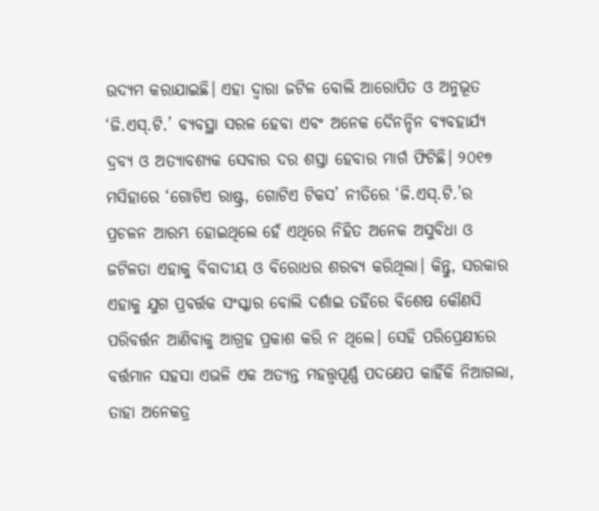ଉଦ୍ୟମ କରାଯାଇଛି। ଏହା ଦ୍ବାରା ଜଟିଳ ବୋଲି ଆରୋପିତ ଓ ଅନୁଭୂତ ‘ଜି.ଏସ୍‌.ଟି.’ ବ୍ୟବସ୍ଥା ସରଳ ହେବା ଏବଂ ଅନେକ ଦୈନନ୍ଦିନ ବ୍ୟବହାର୍ଯ୍ୟ ଦ୍ରବ୍ୟ ଓ ଅତ୍ୟାବଶ୍ୟକ ସେବାର ଦର ଶସ୍ତା ହେବାର ମାର୍ଗ ଫିଟିଛି। ୨୦୧୭ ମସିହାରେ ‘ଗୋଟିଏ ରାଷ୍ଟ୍ର, ଗୋଟିଏ ଟିକସ’ ନୀତିରେ ‘ଜି.ଏସ୍‌.ଟି.’ର ପ୍ରଚଳନ ଆରମ୍ଭ ହୋଇଥିଲେ ହେଁ ଏଥିରେ ନିହିତ ଅନେକ ଅସୁବିଧା ଓ ଜଟିଳତା ଏହାକୁ ବିବାଦୀୟ ଓ ବିରୋଧର ଶରବ୍ୟ କରିଥିଲା। କିନ୍ତୁ, ସରକାର ଏହାକୁ ଯୁଗ ପ୍ରବର୍ତ୍ତକ ସଂସ୍କାର ବୋଲି ଦର୍ଶାଇ ତହିଁରେ ବିଶେଷ କୌଣସି ପରିବର୍ତ୍ତନ ଆ‌ଣିବାକୁ ଆଗ୍ରହ ପ୍ରକାଶ କରି ନ ଥିଲେ। ସେହି ପରିପ୍ରେକ୍ଷୀରେ ବର୍ତ୍ତମାନ ସହସା ଏଭଳି ଏକ ଅତ୍ୟନ୍ତ ମହତ୍ତ୍ବପୂର୍ଣ୍ଣ ପଦକ୍ଷେପ କାହିଁକି ନିଆଗଲା, ତାହା ଅନେକତ୍ର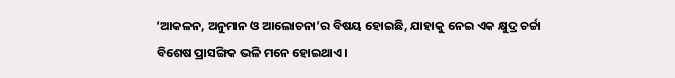‘ଆକଳନ, ଅନୁମାନ ଓ ଆଲୋଚନା’ର ବିଷୟ ହୋଇଛି, ଯାହାକୁ ନେଇ ଏକ କ୍ଷୁଦ୍ର ଚର୍ଚ୍ଚା ବିଶେଷ ପ୍ରାସଙ୍ଗିକ ଭଳି ମନେ ହୋଇଥାଏ।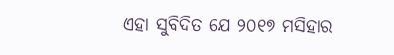ଏହା ସୁବିଦିତ ଯେ ୨୦୧୭ ମସିହାର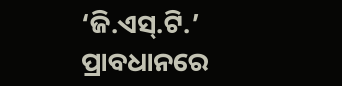‘ଜି.ଏସ୍‌.ଟି.’ ପ୍ରାବଧାନରେ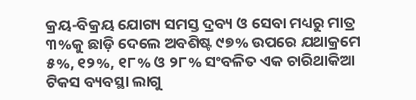କ୍ରୟ-ବିକ୍ରୟ ଯୋଗ୍ୟ ସମସ୍ତ ଦ୍ରବ୍ୟ ଓ ସେବା ମଧ୍ୟରୁ ମାତ୍ର ୩%କୁ ଛାଡ଼ି ଦେଲେ ଅବଶିଷ୍ଟ ୯୭% ଉପରେ ଯଥାକ୍ରମେ ୫%, ୧୨%, ୧୮% ଓ ୨୮% ସଂବଳିତ ଏକ ଚାରିଥାକିଆ ଟିକସ ବ୍ୟବସ୍ଥା ଲାଗୁ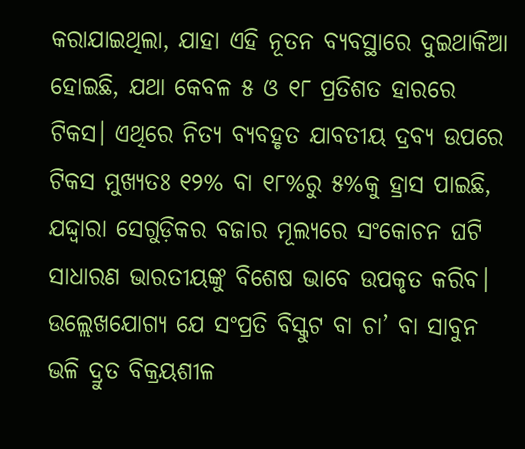କରାଯାଇଥିଲା, ଯାହା ଏହି ନୂତନ ବ୍ୟବସ୍ଥାରେ ଦୁଇଥାକିଆ ହୋଇଛି, ଯଥା କେବଳ ୫ ଓ ୧୮ ପ୍ରତିଶତ ହା‌ରରେ ଟିକସ। ଏଥିରେ ନିତ୍ୟ ବ୍ୟବହୃତ ଯାବତୀୟ ଦ୍ରବ୍ୟ ଉପରେ ଟିକସ ମୁଖ୍ୟତଃ ୧୨% ବା ୧୮%ରୁ ୫%କୁ ହ୍ରାସ ପାଇଛି, ଯଦ୍ଦ୍ବାରା ସେଗୁଡ଼ିକର ବଜାର ମୂଲ୍ୟରେ ସଂକୋଚନ ଘଟି ସାଧାରଣ ଭାରତୀୟଙ୍କୁ ବିଶେଷ ଭାବେ ଉପକୃତ କରିବ। ଉଲ୍ଲେଖଯୋଗ୍ୟ ଯେ ସଂପ୍ରତି ବିସ୍କୁଟ ବା ଚା’ ବା ସାବୁନ ଭଳି ଦ୍ରୁତ ବିକ୍ରୟଶୀଳ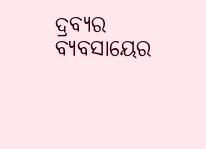ଦ୍ରବ୍ୟର ବ୍ୟବସାୟ‌େର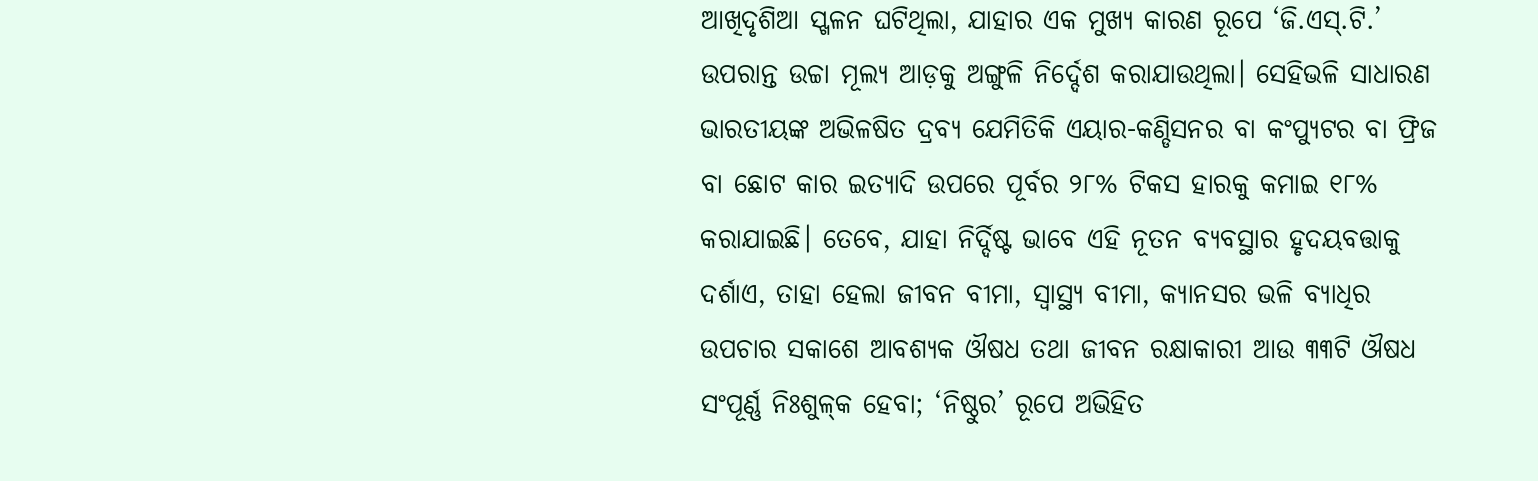ଆଖିଦୃଶିଆ ସ୍ଖଳନ ଘଟିଥିଲା, ଯାହାର ଏକ ମୁଖ୍ୟ କାରଣ ରୂପେ ‘ଜି.ଏସ୍‌.ଟି.’ ଉପରାନ୍ତ ଉଚ୍ଚା‌ ମୂଲ୍ୟ ଆଡ଼କୁ ଅଙ୍ଗୁଳି ନିର୍ଦ୍ଦେଶ କରାଯାଉଥିଲା। ସେହିଭଳି ସାଧାରଣ ଭାରତୀୟଙ୍କ ଅଭିଳଷିତ ଦ୍ରବ୍ୟ ଯେମିତିକି ଏୟାର-କଣ୍ଡିସନର ବା କଂପ୍ୟୁଟର ବା ଫ୍ରିଜ ବା ଛୋଟ କାର ଇତ୍ୟାଦି ଉପରେ ପୂର୍ବର ୨୮% ଟିକସ ହାରକୁ କମାଇ ୧୮% କରାଯାଇଛି। ତେବେ, ଯାହା ନିର୍ଦ୍ଦିଷ୍ଟ ଭାବେ ଏହି ନୂତନ ବ୍ୟବସ୍ଥାର ହୃଦୟବତ୍ତାକୁ ଦର୍ଶାଏ, ତାହା ହେଲା ଜୀବନ ବୀମା, ସ୍ବାସ୍ଥ୍ୟ ବୀମା, କ୍ୟାନସର ଭଳି ବ୍ୟାଧିର ଉପଚାର ସକାଶେ ଆବଶ୍ୟକ ଔଷଧ ତଥା ଜୀବନ ରକ୍ଷାକାରୀ ଆଉ ୩୩ଟି ଔଷଧ ସଂପୂର୍ଣ୍ଣ ନିଃଶୁଳ୍‌କ ହେବା; ‘ନିଷ୍ଠୁର’ ରୂପେ ଅଭିହିତ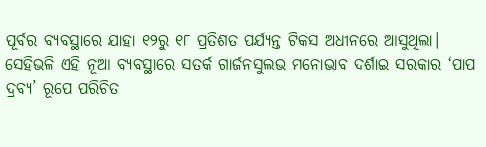ପୂର୍ବର ବ୍ୟବସ୍ଥାରେ ଯାହା ୧୨ରୁ ୧୮ ପ୍ରତିଶତ ପର୍ଯ୍ୟନ୍ତ ଟିକସ ଅଧୀନରେ ଆସୁଥିଲା। ସେହିଭଳି ଏହି ନୂଆ ବ୍ୟବସ୍ଥାରେ ସତର୍କ ଗାର୍ଜନସୁଲଭ ମନୋଭାବ ଦର୍ଶାଇ ସରକାର ‘ପାପ ଦ୍ରବ୍ୟ’ ରୂପେ ପରିଚିତ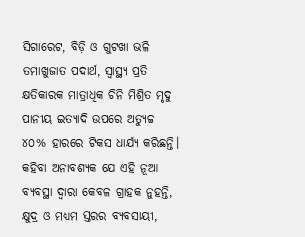ସିଗାରେଟ, ବିଡ଼ି ଓ ଗୁଟଖା ଭଳି ତମାଖୁଜାତ ପଦାର୍ଥ, ସ୍ବାସ୍ଥ୍ୟ ପ୍ରତି କ୍ଷତିକାରକ ମାତ୍ରାଧିକ ଚିନି ମିଶ୍ରିତ ମୃଦୁ ପାନୀୟ ଇତ୍ୟାଦି ଉପରେ ଅତ୍ୟୁଚ୍ଚ ୪୦% ହାରରେ ଟିକସ ଧାର୍ଯ୍ୟ କରିଛନ୍ତି। କହିବା ଅନାବଶ୍ୟକ ଯେ ଏହି ନୂଆ ବ୍ୟବସ୍ଥା ଦ୍ବାରା କେବଳ ଗ୍ରାହକ ନୁହନ୍ତି, କ୍ଷୁଦ୍ର ଓ ମଧ୍ୟମ ସ୍ତରର ବ୍ୟବସାୟୀ,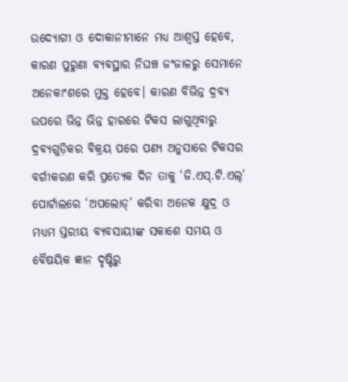ଉଦ୍ୟୋଗୀ ଓ ଦୋକାନୀମାନେ ମଧ୍ୟ ଆଶ୍ବସ୍ତ ହେବେ, କାରଣ ପୁରୁଣା ବ୍ୟବସ୍ଥାର ନିଘଞ୍ଚ ଜଂଜାଳରୁ ସେମାନେ ଅନେକାଂଶରେ ମୁକ୍ତ ହେବେ। କାରଣ ବିଭିନ୍ନ ଦ୍ରବ୍ୟ ଉପରେ ଭିନ୍ନ ଭିନ୍ନ ହାରରେ ଟିକସ ଲାଗୁଥିବାରୁ ଦ୍ରବ୍ୟଗୁଡ଼ିକର ବିକ୍ରୟ ପରେ ପଣ୍ୟ ଅନୁସା‌ରେ ଟିକସର ବର୍ଗୀକରଣ କରି ପ୍ରତ୍ୟେକ ଦିନ ତାକୁ ‘ଜି.ଏସ୍‌.ଟି.ଏଲ୍‌’ ପୋର୍ଟାଲରେ ‘ଅପଲୋଡ୍‌’ କରିବା ଅନେକ କ୍ଷୁଦ୍ର ଓ ମଧ୍ୟମ ସ୍ତରୀୟ ବ୍ୟବସାୟୀଙ୍କ ସକାଶେ ସମୟ ଓ ବୈଷୟିକ ଜ୍ଞାନ ଦୃଷ୍ଟିରୁ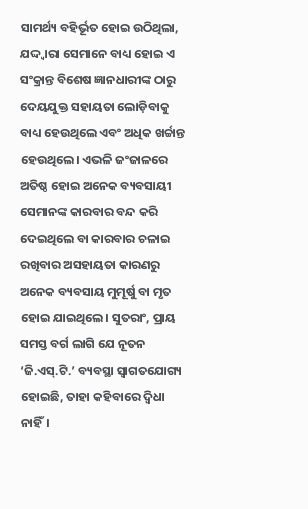ସାମର୍ଥ୍ୟ ବହିର୍ଭୂତ ହୋଇ ଉଠିଥିଲା, ଯଦ୍ଦ୍ବାରା ସେମାନେ ବାଧ୍ୟ ହୋଇ ଏ ସଂକ୍ରାନ୍ତ ବିଶେଷ ଜ୍ଞାନଧାରୀଙ୍କ ଠାରୁ ଦେୟଯୁକ୍ତ ସହାୟତା ଲୋଡ଼ିବାକୁ ବାଧ୍ୟ ହେଉଥିଲେ ଏବଂ ଅଧିକ ଖର୍ଚ୍ଚାନ୍ତ ହେଉଥିଲେ। ଏଭଳି ଜଂଜାଳରେ ଅତିଷ୍ଠ ହୋଇ ଅନେକ ବ୍ୟବସାୟୀ ସେମାନଙ୍କ କାରବାର ବନ୍ଦ କରି ଦେଇଥିଲେ ବା କାରବାର ଚଳାଇ ରଖିବାର ଅସହାୟତା କାରଣରୁ ଅନେକ ବ୍ୟବସାୟ ମୁମୂର୍ଷୁ ବା ମୃତ ହୋଇ ଯାଇଥିଲେ। ସୁତରାଂ, ପ୍ରାୟ ସମସ୍ତ ବର୍ଗ ଲାଗି ଯେ ନୂତନ ‘ଜି.ଏସ୍‌.ଟି.’ ବ୍ୟବସ୍ଥା ସ୍ବାଗତଯୋଗ୍ୟ ହୋଇଛି, ତାହା କହିବାରେ ଦ୍ବିଧା ନାହିଁ।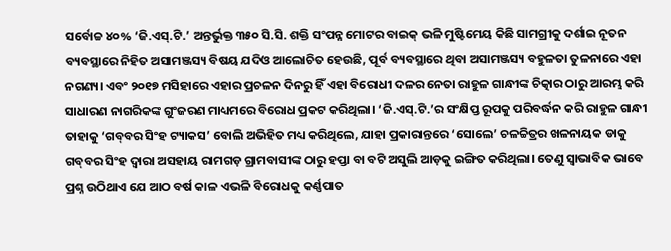ସର୍ବୋଚ୍ଚ ୪୦% ‘ଜି.ଏସ୍‌.ଟି.’ ଅନ୍ତର୍ଭୁକ୍ତ ୩୫୦ ସି.ସି. ଶକ୍ତି ସଂପନ୍ନ ମୋଟର ବାଇକ୍‌ ଭଳି ମୁଷ୍ଟିମେୟ କିଛି ସାମଗ୍ରୀକୁ ଦର୍ଶାଇ ନୂତନ ବ୍ୟବସ୍ଥାରେ ନିହିତ ଅସାମଞ୍ଜସ୍ୟ ବିଷୟ ଯଦିଓ ଆଲୋଚିତ ହେଉଛି, ପୂର୍ବ ବ୍ୟବସ୍ଥାରେ ଥିବା ଅସାମଞ୍ଜସ୍ୟ ବହୁଳତା ତୁଳନାରେ ଏହା ନଗଣ୍ୟ। ଏବଂ ୨୦୧୭ ମସିହାରେ ଏହାର ପ୍ରଚଳନ ଦିନରୁ ହିଁ ଏହା ବିରୋଧୀ ଦଳର ନେତା ରାହୁଳ ଗାନ୍ଧୀଙ୍କ ଚିତ୍କାର ଠାରୁ ଆରମ୍ଭ କରି ସାଧାରଣ ନାଗରିକଙ୍କ ଗୁଂଜରଣ ମାଧ୍ୟମରେ ବିରୋଧ ପ୍ରକଟ କରିଥିଲା। ‘ଜି.ଏସ୍‌.ଟି.’ର ସଂକ୍ଷିପ୍ତ ରୂପକୁ ପରିବର୍ଦ୍ଧନ କରି ରାହୁଳ ଗାନ୍ଧୀ ତାହାକୁ ‘ଗବ୍‌ବର ସିଂହ ଟ୍ୟାକସ’ ବୋଲି ଅଭିହିତ ମଧ୍ୟ କରିଥିଲେ, ଯାହା ପ୍ରକାରାନ୍ତରେ ‘ସୋଲେ’ ଚଳଚ୍ଚିତ୍ରର ଖଳନାୟକ ଡାକୁ ଗବ୍‌ବର ସିଂହ ଦ୍ବାରା ଅସହାୟ ରାମଗଡ଼ ଗ୍ରାମବାସୀଙ୍କ ଠାରୁ ହପ୍ତା ବା ବଟି ଅସୁଲି ଆଡ଼କୁ ଇଙ୍ଗିତ କରିଥିଲା। ତେଣୁ ସ୍ବାଭାବିକ ଭାବେ ପ୍ରଶ୍ନ ଉଠିଥାଏ ଯେ ଆଠ ବର୍ଷ କାଳ ଏଭଳି ବିରୋଧକୁ କର୍ଣ୍ଣପାତ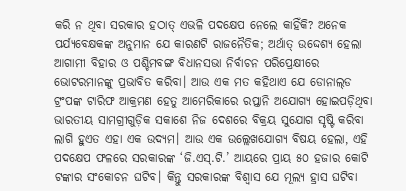କରି ନ ଥିବା ସରକାର ହଠାତ୍‌ ଏଭଳି ପଦକ୍ଷେପ ନେଲେ କାହିଁକି? ଅନେକ ପର୍ଯ୍ୟବେକ୍ଷକଙ୍କ ଅନୁମାନ ଯେ କାରଣଟି ରାଜନୈତିକ; ଅର୍ଥାତ୍‌ ଉଦ୍ଦେଶ୍ୟ ହେଲା ଆଗାମୀ ବିହାର ଓ ପଶ୍ଚିମବଙ୍ଗ ବିଧାନସଭା ନିର୍ବାଚନ ପରିପ୍ରେକ୍ଷୀରେ ଭୋଟରମାନଙ୍କୁ ପ୍ରଭାବିତ କରିବା। ଆଉ ଏକ ମତ କହିଥାଏ ଯେ ଡୋନାଲ୍‌ଡ ଟ୍ରଂପଙ୍କ ଟାରିଫ ଆକ୍ରମଣ ହେତୁ ଆମେରିକାରେ ରପ୍ତାନି ଅଯୋଗ୍ୟ ହୋଇପଡ଼ିଥିବା ଭାରତୀୟ ସାମଗ୍ରୀଗୁଡ଼ିକ ସକାଶେ ନିଜ ଦେଶରେ ବିକ୍ରୟ ସୁଯୋଗ ସୃଷ୍ଟି କରିବା ଲାଗି ହୁଏତ ଏହା ଏକ ଉଦ୍ୟମ। ଆଉ ଏକ ଉଲ୍ଲେଖଯୋଗ୍ୟ ବିଷୟ ହେଲା, ଏହି ପଦକ୍ଷେପ ଫଳରେ ସରକାରଙ୍କ ‘ଜି.ଏସ୍‌.ଟି.’ ଆୟରେ ପ୍ରାୟ ୫୦ ହଜାର କୋଟି ଟଙ୍କାର ସଂକୋଚନ ଘଟିବ। କିନ୍ତୁ ସରକାରଙ୍କ ବିଶ୍ବାସ ଯେ ମୂଲ୍ୟ ହ୍ରାସ ଘଟିବା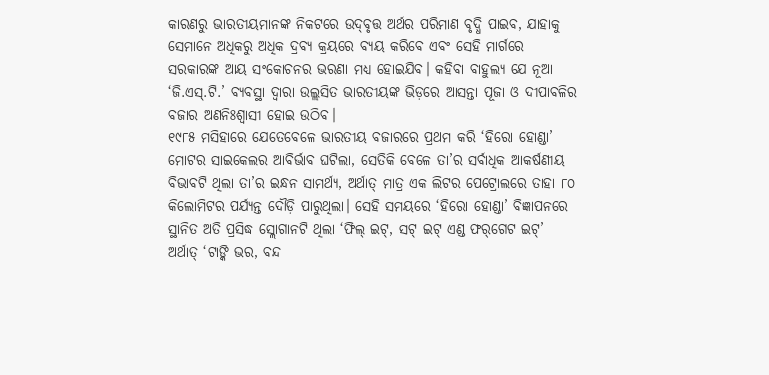କାରଣରୁ ଭାରତୀୟମାନଙ୍କ ନିକଟରେ ଉଦ୍‌ବୃତ୍ତ ଅର୍ଥର ପରିମାଣ ବୃଦ୍ଧି ପା‌ଇବ, ଯାହାକୁ ସେମାନେ ଅଧିକରୁ ଅଧିକ ଦ୍ରବ୍ୟ କ୍ରୟରେ ବ୍ୟୟ କରିବେ ଏବଂ ସେହି ମାର୍ଗରେ ସରକାରଙ୍କ ଆୟ ସଂକୋଚନର ଭରଣା ମଧ୍ୟ ହୋଇଯିବ। କହିବା ବାହୁଲ୍ୟ ଯେ ନୂଆ ‘ଜି.ଏସ୍‌.ଟି.’ ବ୍ୟବସ୍ଥା ଦ୍ବାରା ଉଲ୍ଲସିତ ଭାରତୀୟଙ୍କ ଭିଡ଼ରେ ଆସନ୍ତା ପୂଜା ଓ ଦୀପାବଳିର ବଜାର ଅଣନିଃଶ୍ବାସୀ ହୋଇ ଉଠିବ।
୧୯୮୫ ମସିହାରେ ଯେତେବେଳେ ଭାରତୀୟ ବଜାରରେ ପ୍ରଥମ କରି ‘ହିରୋ ହୋଣ୍ଡା’ ମୋଟର ସାଇକେଲର ଆବିର୍ଭାବ ଘଟିଲା, ସେତିକି ବେଳେ ତା’ର ସର୍ବାଧିକ ଆକର୍ଷଣୀୟ ବିଭାବଟି ଥିଲା ତା’ର ଇନ୍ଧନ ସାମର୍ଥ୍ୟ, ଅର୍ଥାତ୍‌ ମାତ୍ର ଏକ ଲିଟର ପେଟ୍ରୋଲରେ ତାହା ୮୦ କିଲୋମିଟର ପର୍ଯ୍ୟନ୍ତ ଦୌଡ଼ି ପାରୁଥିଲା। ସେହି ସମୟରେ ‘ହିରୋ ହୋଣ୍ଡା’ ବିଜ୍ଞାପନରେ ସ୍ଥାନିତ ଅତି ପ୍ରସିଦ୍ଧ ସ୍ଲୋଗାନଟି ଥିଲା ‘ଫିଲ୍‌ ଇଟ୍‌, ସଟ୍‌ ଇଟ୍‌ ଏଣ୍ଡ ଫର୍‌ଗେଟ ଇଟ୍‌’ ଅର୍ଥାତ୍‌ ‘ଟାଙ୍କି ଭର, ବନ୍ଦ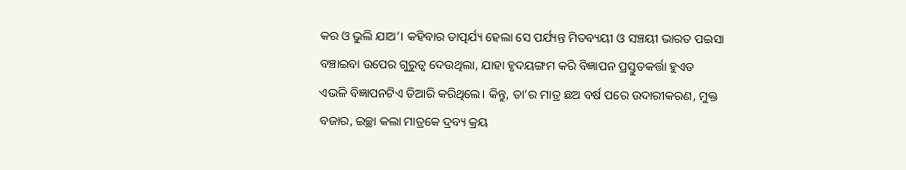କର ଓ ଭୁଲି ଯାଅ’। କହିବାର ତାତ୍ପର୍ଯ୍ୟ ହେଲା ସେ ପର୍ଯ୍ୟନ୍ତ ମିତବ୍ୟୟୀ ଓ ସଞ୍ଚୟୀ ଭାରତ ପଇସା ବଞ୍ଚାଇବା ଉପ‌େର ଗୁରୁତ୍ବ ଦେଉଥିଲା, ଯାହା ହୃଦୟଙ୍ଗମ କରି ବିଜ୍ଞାପନ ପ୍ରସ୍ତୁତକର୍ତ୍ତା ହୁଏତ ଏଭଳି ବିଜ୍ଞାପନଟିଏ ତିଆରି କରିଥିଲେ। କିନ୍ତୁ, ତା’ର ମାତ୍ର ଛଅ ବର୍ଷ ପରେ ଉଦାରୀକରଣ, ମୁକ୍ତ ବଜାର, ଇଚ୍ଛା କଲା ମାତ୍ରକେ ଦ୍ରବ୍ୟ କ୍ରୟ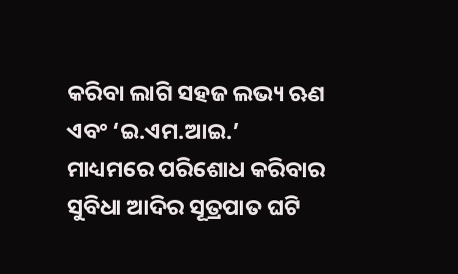କରିବା ଲାଗି ସହଜ ଲଭ୍ୟ ଋଣ ଏବଂ ‘ଇ.ଏମ.ଆଇ.’ ମାଧ୍ୟମରେ ପରିଶୋଧ କରିବାର ସୁବିଧା ଆଦିର ସୂତ୍ରପାତ ଘଟି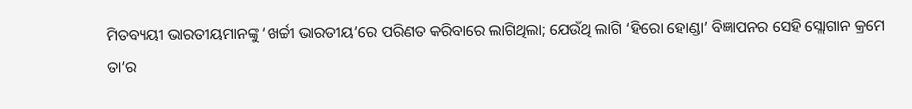ମିତବ୍ୟୟୀ ଭାରତୀୟମାନଙ୍କୁ ‘ଖର୍ଚ୍ଚୀ ଭାରତୀୟ’ରେ ପରିଣତ କରିବାରେ ଲାଗିଥିଲା; ଯେଉଁଥି ଲାଗି ‘ହିରୋ ହୋଣ୍ଡା’ ବିଜ୍ଞାପନର ସେହି ସ୍ଲୋଗାନ କ୍ରମେ ତା’ର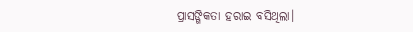ପ୍ରାସଙ୍ଗିକତା ହରାଇ ବସିଥିଲା।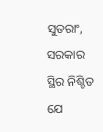ସୁତରାଂ, ସରକାର ସ୍ଥିର ନିଶ୍ଚିତ ଯେ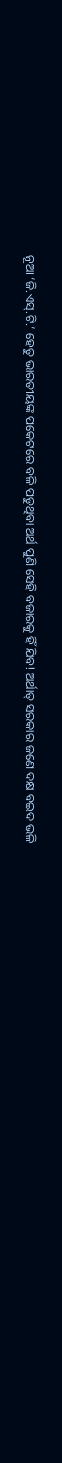ନୂଆ ‘ଜି.ଏସ୍‌.ଟି.’ ହେତୁ ଭାରତୀୟଙ୍କ ପକେଟରେ ବଳି ପଡୁଥିବା ଅର୍ଥ ପୁଣି ସେହି ବଜାରକୁ ହିଁ ଯିବ! ଅର୍ଥାତ୍‌ ସରକାର ଜଣେ ଦକ୍ଷ ବଇଦ ଭଳି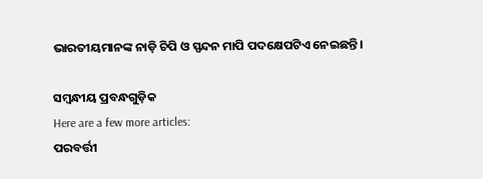ଭାରତୀୟମାନଙ୍କ ନାଡ଼ି ଚିପି ଓ ସ୍ପନ୍ଦନ ମାପି ପଦକ୍ଷେପଟିଏ ନେଇଛନ୍ତି।

ସମ୍ବନ୍ଧୀୟ ପ୍ରବନ୍ଧଗୁଡ଼ିକ
Here are a few more articles:
ପରବର୍ତ୍ତୀ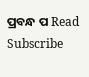ପ୍ରବନ୍ଧ ପ Read
Subscribe